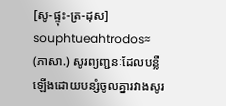[សូ-ផ្ទុះ-ត្រ-ដុស]
souphtueahtrodos≈
(ភាសា.) សូរព្យញ្ជនៈដែលបន្លឺឡើងដោយបន្សំចូលគ្នារវាងសូរ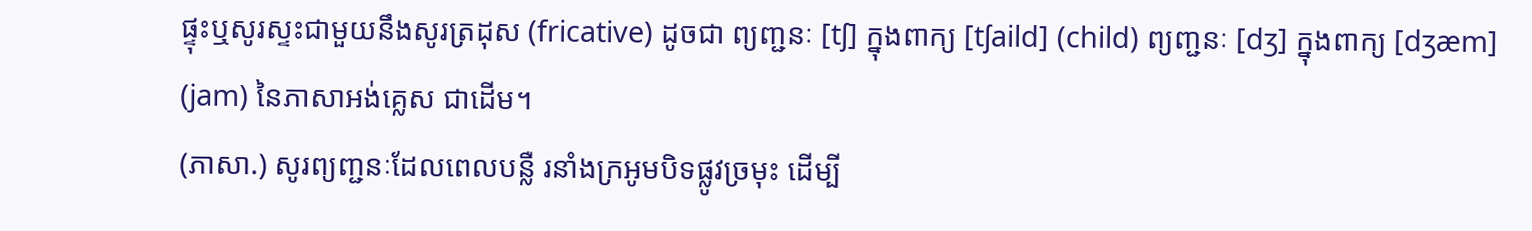ផ្ទុះឬសូរស្ទះជាមួយនឹងសូរត្រដុស (fricative) ដូចជា ព្យញ្ជនៈ [tʃ] ក្នុងពាក្យ [tʃaild] (child) ព្យញ្ជនៈ [dʒ] ក្នុងពាក្យ [dʒæm] (jam) នៃភាសាអង់គ្លេស ជាដើម។
(ភាសា.) សូរព្យញ្ជនៈដែលពេលបន្លឺ រនាំងក្រអូមបិទផ្លូវច្រមុះ ដើម្បី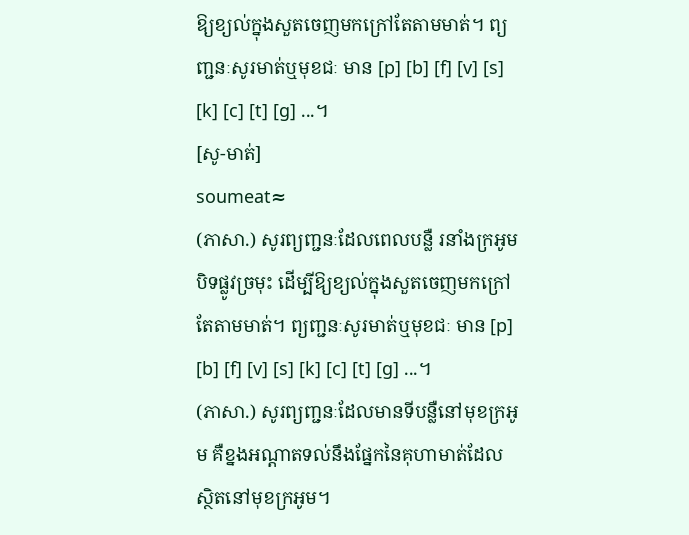ឱ្យខ្យល់ក្នុងសួតចេញមកក្រៅតែតាមមាត់។ ព្យញ្ជនៈសូរមាត់ឬមុខជៈ មាន [p] [b] [f] [v] [s] [k] [c] [t] [g] ...។
[សូ-មាត់]
soumeat≈
(ភាសា.) សូរព្យញ្ជនៈដែលពេលបន្លឺ រនាំងក្រអូមបិទផ្លូវច្រមុះ ដើម្បីឱ្យខ្យល់ក្នុងសួតចេញមកក្រៅតែតាមមាត់។ ព្យញ្ជនៈសូរមាត់ឬមុខជៈ មាន [p] [b] [f] [v] [s] [k] [c] [t] [g] ...។
(ភាសា.) សូរព្យញ្ជនៈដែលមានទីបន្លឺនៅមុខក្រអូម គឺខ្នងអណ្ដាតទល់នឹងផ្នែកនៃគុហាមាត់ដែលស្ថិតនៅមុខក្រអូម។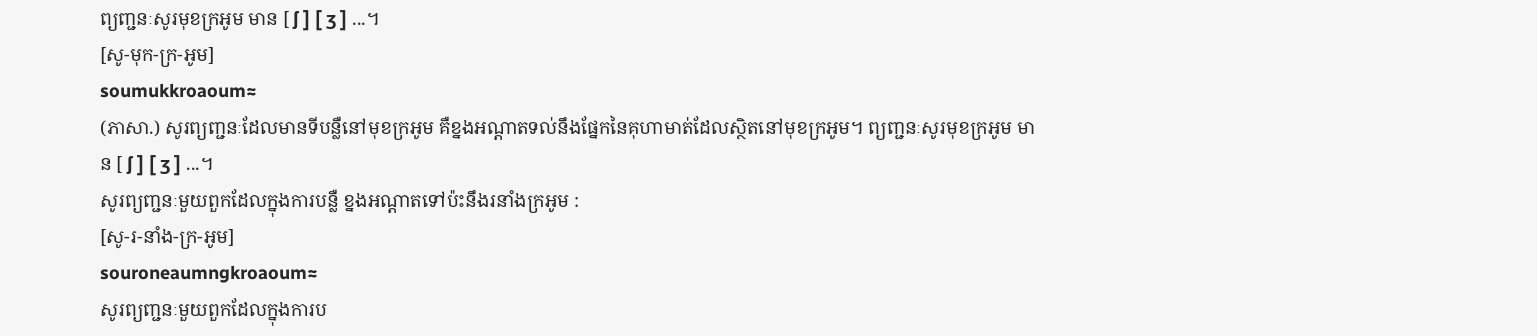ព្យញ្ជនៈសូរមុខក្រអូម មាន [ ʃ ] [ ʒ ] ...។
[សូ-មុក-ក្រ-អូម]
soumukkroaoum≈
(ភាសា.) សូរព្យញ្ជនៈដែលមានទីបន្លឺនៅមុខក្រអូម គឺខ្នងអណ្ដាតទល់នឹងផ្នែកនៃគុហាមាត់ដែលស្ថិតនៅមុខក្រអូម។ ព្យញ្ជនៈសូរមុខក្រអូម មាន [ ʃ ] [ ʒ ] ...។
សូរព្យញ្ជនៈមួយពួកដែលក្នុងការបន្លឺ ខ្នងអណ្ដាតទៅប៉ះនឹងរនាំងក្រអូម :
[សូ-រ-នាំង-ក្រ-អូម]
souroneaumngkroaoum≈
សូរព្យញ្ជនៈមួយពួកដែលក្នុងការប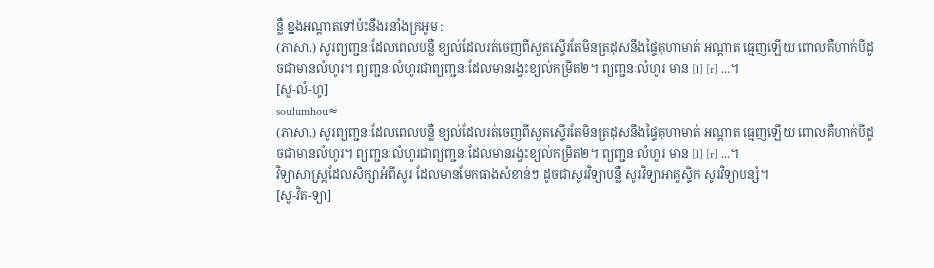ន្លឺ ខ្នងអណ្ដាតទៅប៉ះនឹងរនាំងក្រអូម :
(ភាសា.) សូរព្យញ្ជនៈដែលពេលបន្លឺ ខ្យល់ដែលរត់ចេញពីសួតស្ទើរតែមិនត្រដុសនឹងផ្ទៃគុហាមាត់ អណ្ដាត ធ្មេញឡើយ ពោលគឺហាក់បីដូចជាមានលំហូរ។ ព្យញ្ជនៈលំហូរជាព្យញ្ជនៈដែលមានរង្វះខ្យល់កម្រិត២។ ព្យញ្ជនៈលំហូរ មាន [l] [r] ...។
[សូ-លំ-ហូ]
soulumhou≈
(ភាសា.) សូរព្យញ្ជនៈដែលពេលបន្លឺ ខ្យល់ដែលរត់ចេញពីសួតស្ទើរតែមិនត្រដុសនឹងផ្ទៃគុហាមាត់ អណ្ដាត ធ្មេញឡើយ ពោលគឺហាក់បីដូចជាមានលំហូរ។ ព្យញ្ជនៈលំហូរជាព្យញ្ជនៈដែលមានរង្វះខ្យល់កម្រិត២។ ព្យញ្ជនៈលំហូរ មាន [l] [r] ...។
វិទ្យាសាស្ត្រដែលសិក្សាអំពីសូរ ដែលមានមែកធាងសំខាន់ៗ ដូចជាសូរវិទ្យាបន្លឺ សូរវិទ្យាអាគូស្ទិក សូរវិទ្យាបន្សំ។
[សូ-វិត-ទ្យា]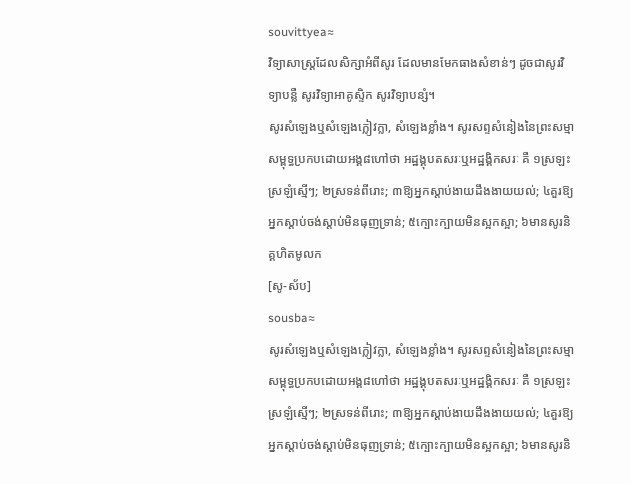souvittyea≈
វិទ្យាសាស្ត្រដែលសិក្សាអំពីសូរ ដែលមានមែកធាងសំខាន់ៗ ដូចជាសូរវិទ្យាបន្លឺ សូរវិទ្យាអាគូស្ទិក សូរវិទ្យាបន្សំ។
សូរសំឡេងឬសំឡេងក្លៀវក្លា, សំឡេងខ្លាំង។ សូរសព្ទសំនៀងនៃព្រះសម្មាសម្ពុទ្ធប្រកបដោយអង្គ៨ហៅថា អដ្ឋង្គុបតសរៈឬអដ្ឋង្គិកសរៈ គឺ ១ស្រឡះស្រឡំស្មើៗ; ២ស្រទន់ពីរោះ; ៣ឱ្យអ្នកស្ដាប់ងាយដឹងងាយយល់; ៤គួរឱ្យអ្នកស្ដាប់ចង់ស្ដាប់មិនធុញទ្រាន់; ៥ក្បោះក្បាយមិនស្អកស្អា; ៦មានសូរនិគ្គហិតមូលក
[សូ-ស័ប]
sousba≈
សូរសំឡេងឬសំឡេងក្លៀវក្លា, សំឡេងខ្លាំង។ សូរសព្ទសំនៀងនៃព្រះសម្មាសម្ពុទ្ធប្រកបដោយអង្គ៨ហៅថា អដ្ឋង្គុបតសរៈឬអដ្ឋង្គិកសរៈ គឺ ១ស្រឡះស្រឡំស្មើៗ; ២ស្រទន់ពីរោះ; ៣ឱ្យអ្នកស្ដាប់ងាយដឹងងាយយល់; ៤គួរឱ្យអ្នកស្ដាប់ចង់ស្ដាប់មិនធុញទ្រាន់; ៥ក្បោះក្បាយមិនស្អកស្អា; ៦មានសូរនិ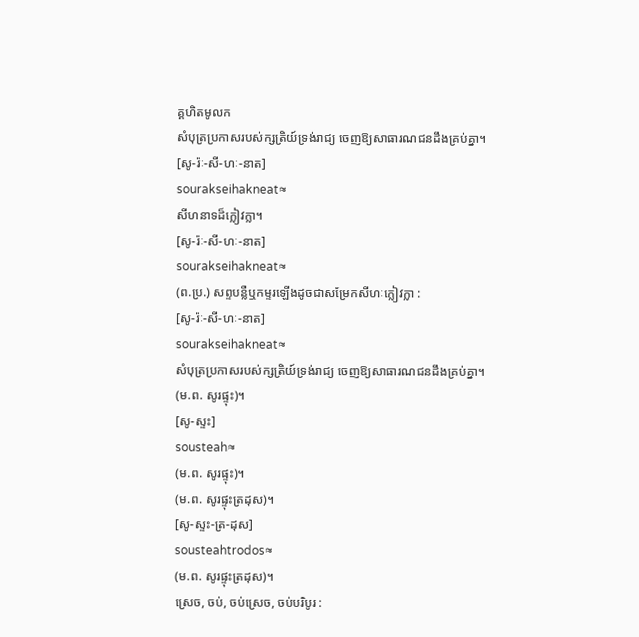គ្គហិតមូលក
សំបុត្រប្រកាសរបស់ក្សត្រិយ៍ទ្រង់រាជ្យ ចេញឱ្យសាធារណជនដឹងគ្រប់គ្នា។
[សូ-រ៉ៈ-សី-ហៈ-នាត]
sourakseihakneat≈
សីហនាទដ៏ក្លៀវក្លា។
[សូ-រ៉ៈ-សី-ហៈ-នាត]
sourakseihakneat≈
(ព.ប្រ.) សព្ទបន្លឺឬកម្ទរឡើងដូចជាសម្រែកសីហៈក្លៀវក្លា :
[សូ-រ៉ៈ-សី-ហៈ-នាត]
sourakseihakneat≈
សំបុត្រប្រកាសរបស់ក្សត្រិយ៍ទ្រង់រាជ្យ ចេញឱ្យសាធារណជនដឹងគ្រប់គ្នា។
(ម.ព. សូរផ្ទុះ)។
[សូ-ស្ទះ]
sousteah≈
(ម.ព. សូរផ្ទុះ)។
(ម.ព. សូរផ្ទុះត្រដុស)។
[សូ-ស្ទះ-ត្រ-ដុស]
sousteahtrodos≈
(ម.ព. សូរផ្ទុះត្រដុស)។
ស្រេច, ចប់, ចប់ស្រេច, ចប់បរិបូរ :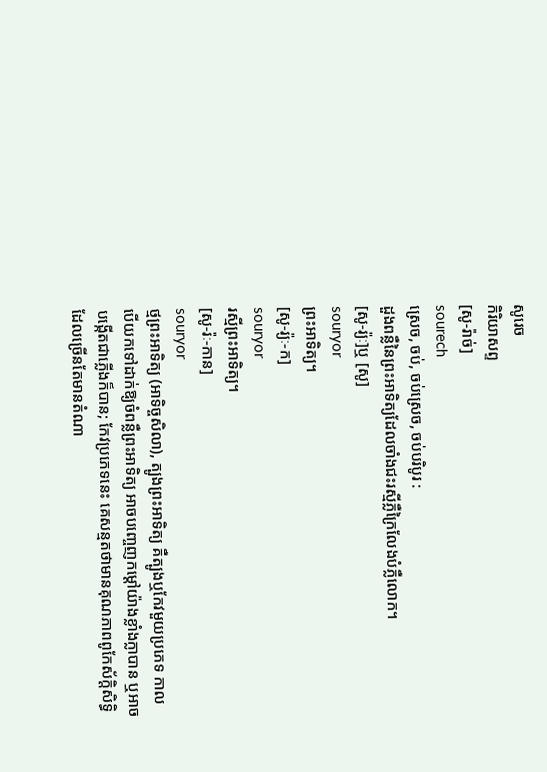សូរេច
កិរិយាសព្ទ
[សូ-រ៉ាច់]
sourech
ស្រេច, ចប់, ចប់ស្រេច, ចប់បរិបូរ :
ដួងពន្លឺនៃព្រះអាទិត្យដែលចាំងជះរស្មីភ្លឺក្រៃលែងបំភ្លឺលោក។
[សូ-រ្យ៉ៈ]ឬ [សូ]
souryor
ព្រះអាទិត្យ។
[សូ-រ្យ៉ៈ-ក]
souryor
រស្មីព្រះអាទិត្យ។
[សូ-រ៉ៈ-កាន]
souryor
ថ្មព្រះអាទិត្យ (អាទិច្ចសិលា), ត្បូងព្រះអាទិត្យ គឺត្បូងឬកែវមួយប្រភេទ កាលបើយកទៅដាក់ឱ្យចំពន្លឺព្រះអាទិត្យ អាចបញ្ចេញកម្ដៅយ៉ាងខ្លាំងក្លាបាន ឬអាចបង្កើតជាភ្លើងក៏បាន; កែវប្រភេទនេះ គេសន្មតថាមានគុណភាពពូកែស័ក្ដិសិទ្ធិ ដែលច្រើនតែមានតំណា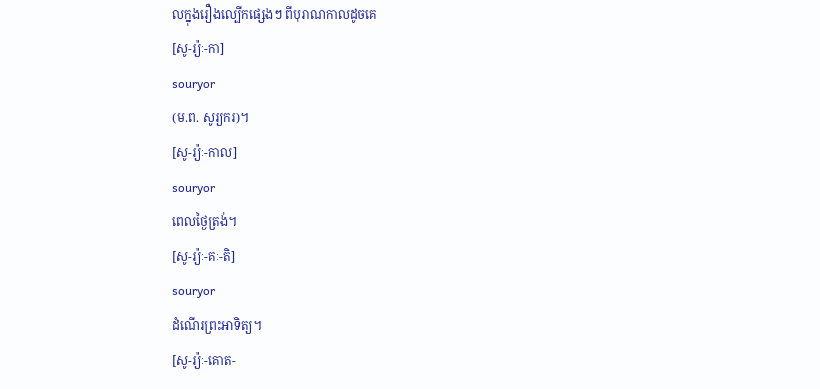លក្នុងរឿងល្បើកផ្សេងៗ ពីបុរាណកាលដូចគេ
[សូ-រ្យ៉ៈ-កា]
souryor
(ម.ព. សូរ្យករ)។
[សូ-រ្យ៉ៈ-កាល]
souryor
ពេលថ្ងៃត្រង់។
[សូ-រ្យ៉ៈ-គៈ-តិ]
souryor
ដំណើរព្រះអាទិត្យ។
[សូ-រ្យ៉ៈ-គោត-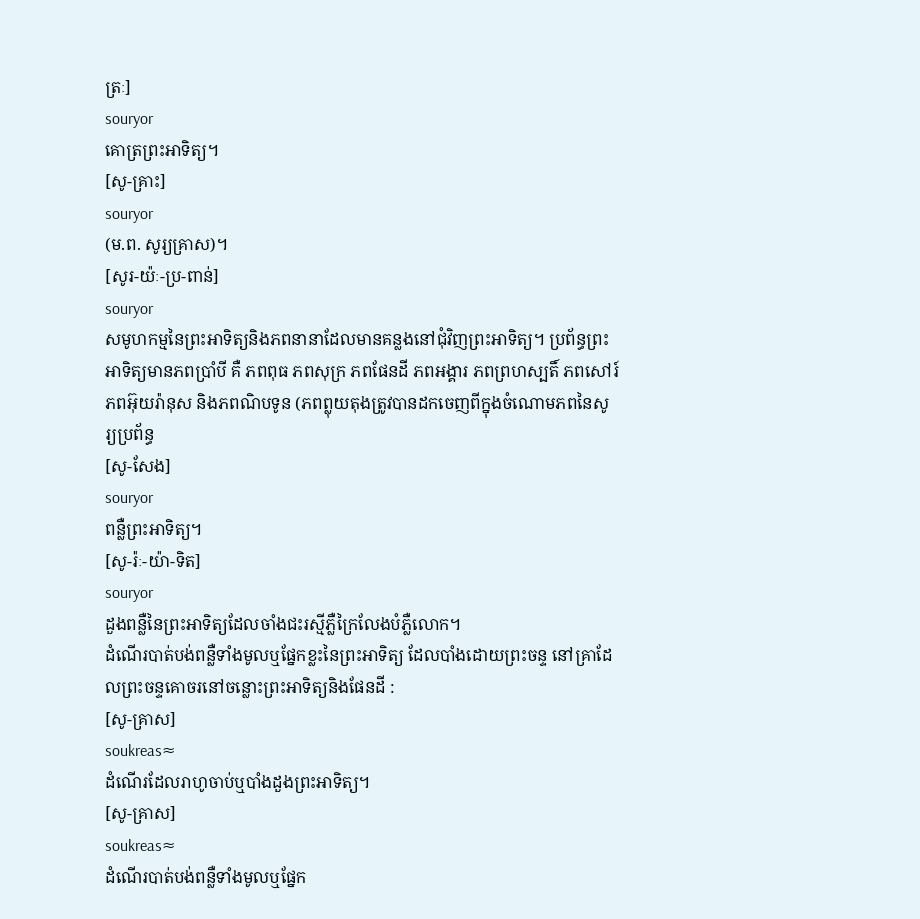ត្រៈ]
souryor
គោត្រព្រះអាទិត្យ។
[សូ-គ្រាះ]
souryor
(ម.ព. សូរ្យគ្រាស)។
[សូរ-យ៉ៈ-ប្រ-ពាន់]
souryor
សមូហកម្មនៃព្រះអាទិត្យនិងភពនានាដែលមានគន្លងនៅជុំវិញព្រះអាទិត្យ។ ប្រព័ន្ធព្រះអាទិត្យមានភពប្រាំបី គឺ ភពពុធ ភពសុក្រ ភពផែនដី ភពអង្គារ ភពព្រហស្បតិ៍ ភពសៅរ៍ ភពអ៊ុយរ៉ានុស និងភពណិបទូន (ភពព្លុយតុងត្រូវបានដកចេញពីក្នុងចំណោមភពនៃសូរ្យប្រព័ន្ធ
[សូ-សែង]
souryor
ពន្លឺព្រះអាទិត្យ។
[សូ-រ៉ៈ-យ៉ា-ទិត]
souryor
ដួងពន្លឺនៃព្រះអាទិត្យដែលចាំងជះរស្មីភ្លឺក្រៃលែងបំភ្លឺលោក។
ដំណើរបាត់បង់ពន្លឺទាំងមូលឬផ្នែកខ្លះនៃព្រះអាទិត្យ ដែលបាំងដោយព្រះចន្ទ នៅគ្រាដែលព្រះចន្ទគោចរនៅចន្លោះព្រះអាទិត្យនិងផែនដី :
[សូ-គ្រាស]
soukreas≈
ដំណើរដែលរាហូចាប់ឬបាំងដួងព្រះអាទិត្យ។
[សូ-គ្រាស]
soukreas≈
ដំណើរបាត់បង់ពន្លឺទាំងមូលឬផ្នែក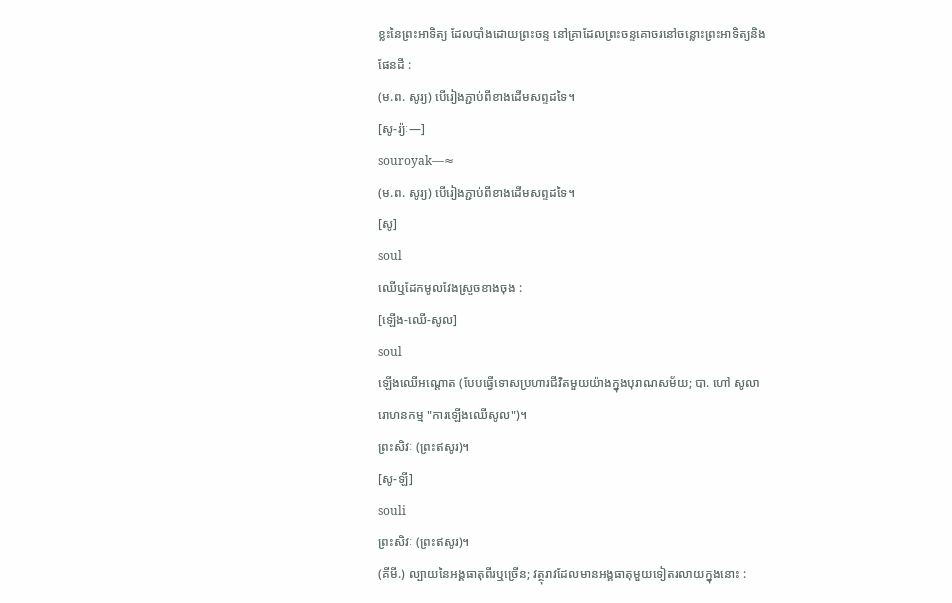ខ្លះនៃព្រះអាទិត្យ ដែលបាំងដោយព្រះចន្ទ នៅគ្រាដែលព្រះចន្ទគោចរនៅចន្លោះព្រះអាទិត្យនិងផែនដី :
(ម.ព. សូរ្យ) បើរៀងភ្ជាប់ពីខាងដើមសព្ទដទៃ។
[សូ-រ្យ៉ៈ—]
souroyak—≈
(ម.ព. សូរ្យ) បើរៀងភ្ជាប់ពីខាងដើមសព្ទដទៃ។
[សូ]
soul
ឈើឬដែកមូលវែងស្រួចខាងចុង :
[ឡើង-ឈើ-សូល]
soul
ឡើងឈើអណ្ដោត (បែបធ្វើទោសប្រហារជីវិតមួយយ៉ាងក្នុងបុរាណសម័យ; បា. ហៅ សូលារោហនកម្ម "ការឡើងឈើសូល")។
ព្រះសិវៈ (ព្រះឥសូរ)។
[សូ-ឡី]
souli
ព្រះសិវៈ (ព្រះឥសូរ)។
(គីមី.) ល្បាយនៃអង្គធាតុពីរឬច្រើន; វត្ថុរាវដែលមានអង្គធាតុមួយទៀតរលាយក្នុងនោះ :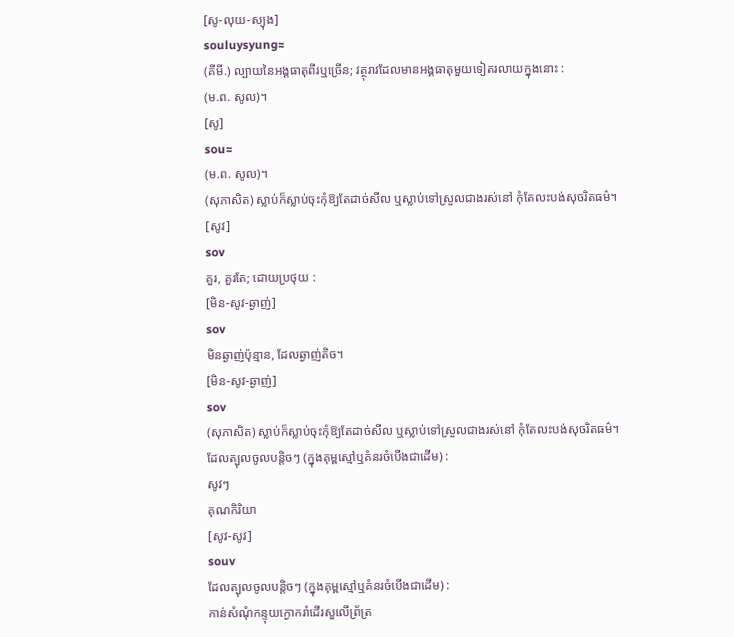[សូ-លុយ-ស្យុង]
souluysyung≈
(គីមី.) ល្បាយនៃអង្គធាតុពីរឬច្រើន; វត្ថុរាវដែលមានអង្គធាតុមួយទៀតរលាយក្នុងនោះ :
(ម.ព. សូល)។
[សូ]
sou≈
(ម.ព. សូល)។
(សុភាសិត) ស្លាប់ក៏ស្លាប់ចុះកុំឱ្យតែដាច់សីល ឬស្លាប់ទៅស្រួលជាងរស់នៅ កុំតែលះបង់សុចរិតធម៌។
[សូវ]
sov
គួរ, គួរតែ; ដោយប្រថុយ :
[មិន-សូវ-ឆ្ងាញ់]
sov
មិនឆ្ងាញ់ប៉ុន្មាន, ដែលឆ្ងាញ់តិច។
[មិន-សូវ-ឆ្ងាញ់]
sov
(សុភាសិត) ស្លាប់ក៏ស្លាប់ចុះកុំឱ្យតែដាច់សីល ឬស្លាប់ទៅស្រួលជាងរស់នៅ កុំតែលះបង់សុចរិតធម៌។
ដែលត្បុលចូលបន្តិចៗ (ក្នុងគុម្ពស្មៅឬគំនរចំបើងជាដើម) :
សូវៗ
គុណកិរិយា
[សូវ-សូវ]
souv
ដែលត្បុលចូលបន្តិចៗ (ក្នុងគុម្ពស្មៅឬគំនរចំបើងជាដើម) :
កាន់សំណុំកន្ទុយក្ងោករាំដើរសួលើព្រ័ត្រ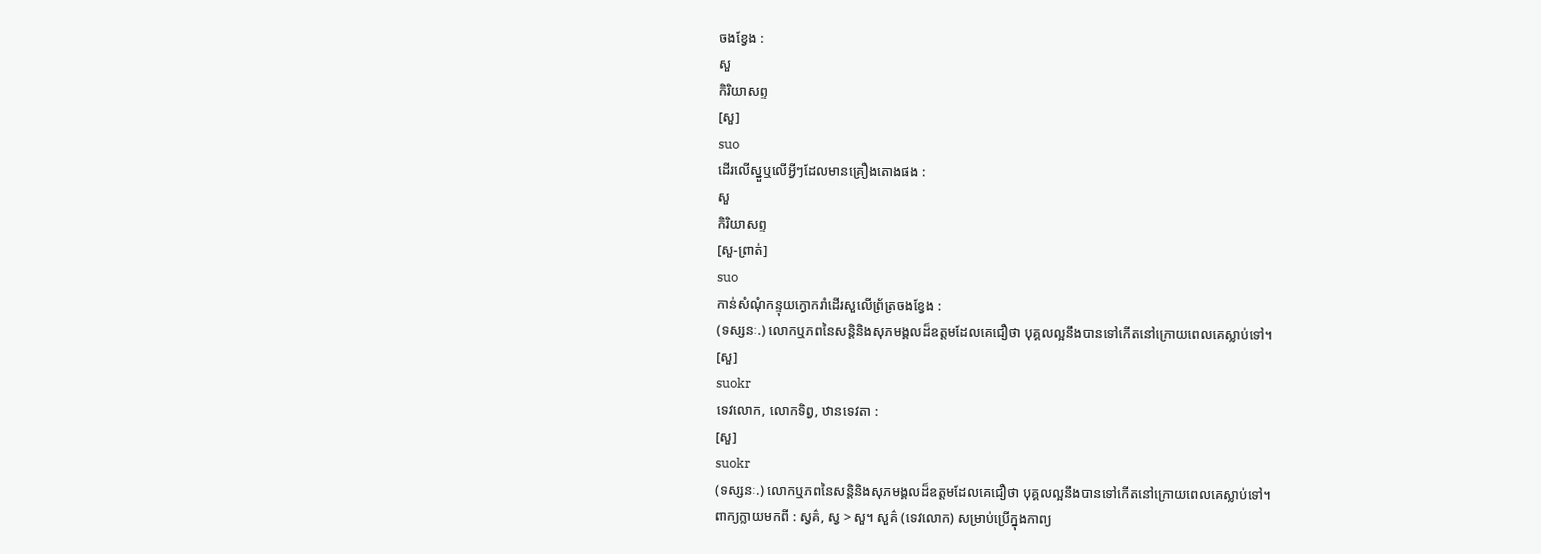ចងខ្វែង :
សួ
កិរិយាសព្ទ
[សួ]
suo
ដើរលើស្នួឬលើអ្វីៗដែលមានគ្រឿងតោងផង :
សួ
កិរិយាសព្ទ
[សួ-ព្រាត់]
suo
កាន់សំណុំកន្ទុយក្ងោករាំដើរសួលើព្រ័ត្រចងខ្វែង :
(ទស្សនៈ.) លោកឬភពនៃសន្តិនិងសុភមង្គលដ៏ឧត្តមដែលគេជឿថា បុគ្គលល្អនឹងបានទៅកើតនៅក្រោយពេលគេស្លាប់ទៅ។
[សួ]
suokr
ទេវលោក, លោកទិព្វ, ឋានទេវតា :
[សួ]
suokr
(ទស្សនៈ.) លោកឬភពនៃសន្តិនិងសុភមង្គលដ៏ឧត្តមដែលគេជឿថា បុគ្គលល្អនឹងបានទៅកើតនៅក្រោយពេលគេស្លាប់ទៅ។
ពាក្យក្លាយមកពី : ស្វគ៌, ស្វ > សួ។ សួគ៌ (ទេវលោក) សម្រាប់ប្រើក្នុងកាព្យ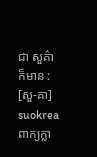ជា សួគ៌ា ក៏មាន :
[សួ-គា]
suokrea
ពាក្យក្លា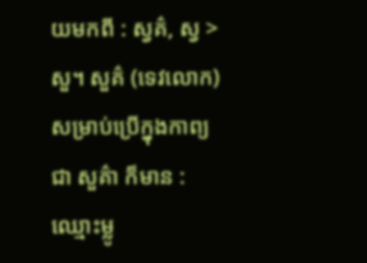យមកពី : ស្វគ៌, ស្វ > សួ។ សួគ៌ (ទេវលោក) សម្រាប់ប្រើក្នុងកាព្យ ជា សួគ៌ា ក៏មាន :
ឈ្មោះម្លូ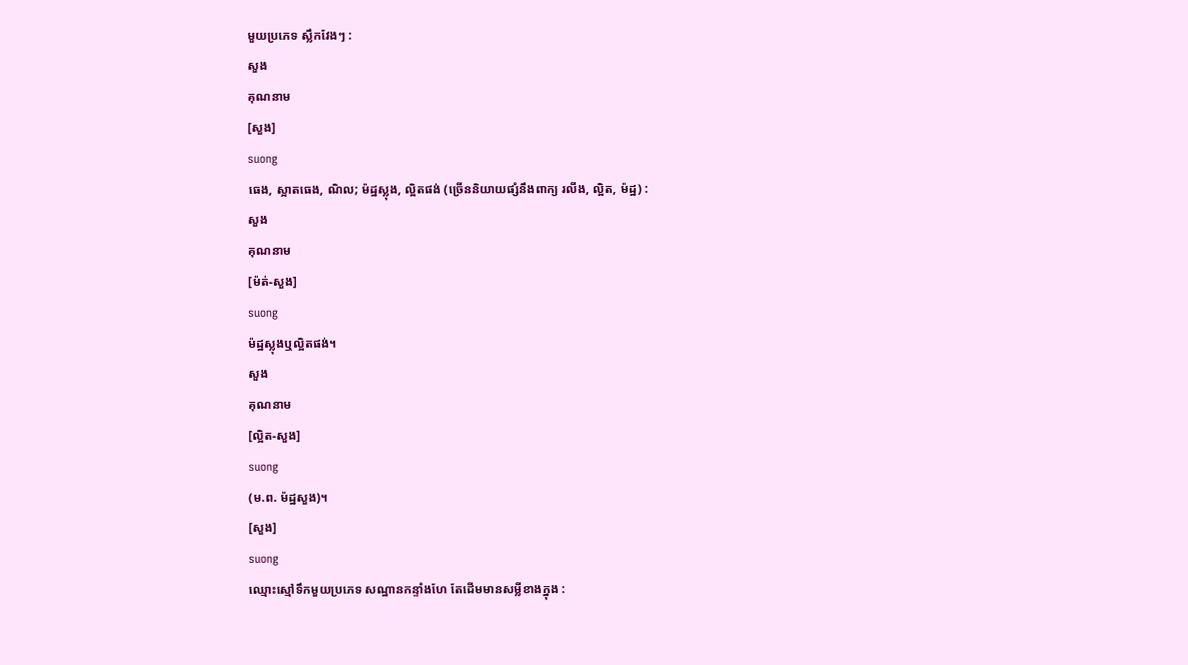មួយប្រភេទ ស្លឹកវែងៗ :
សួង
គុណនាម
[សួង]
suong
ធេង, ស្អាតធេង, ណិល; ម៉ដ្ឋស្លុង, ល្អិតផង់ (ច្រើននិយាយផ្សំនឹងពាក្យ រលីង, ល្អិត, ម៉ដ្ឋ) :
សួង
គុណនាម
[ម៉ត់-សួង]
suong
ម៉ដ្ឋស្លុងឬល្អិតផង់។
សួង
គុណនាម
[ល្អិត-សួង]
suong
(ម.ព. ម៉ដ្ឋសួង)។
[សួង]
suong
ឈ្មោះស្មៅទឹកមួយប្រភេទ សណ្ឋានកន្ទាំងហែ តែដើមមានសម្លីខាងក្នុង :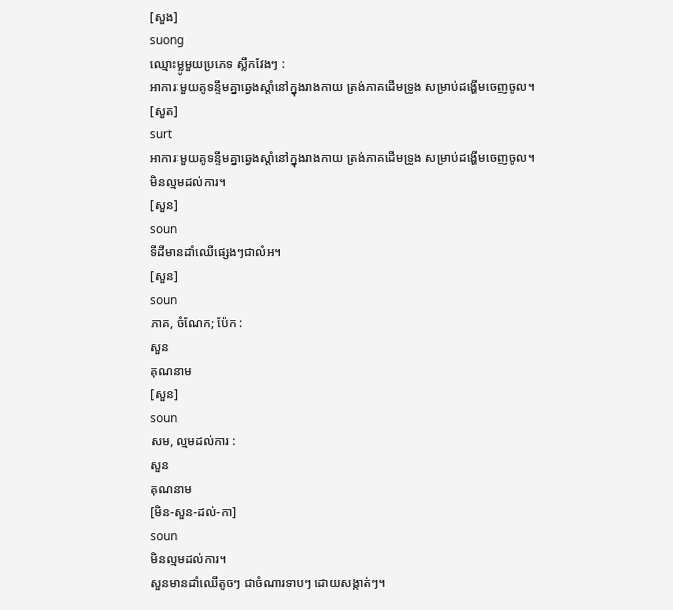[សួង]
suong
ឈ្មោះម្លូមួយប្រភេទ ស្លឹកវែងៗ :
អាការៈមួយគូទន្ទឹមគ្នាឆ្វេងស្ដាំនៅក្នុងរាងកាយ ត្រង់ភាគដើមទ្រូង សម្រាប់ដង្ហើមចេញចូល។
[សួត]
surt
អាការៈមួយគូទន្ទឹមគ្នាឆ្វេងស្ដាំនៅក្នុងរាងកាយ ត្រង់ភាគដើមទ្រូង សម្រាប់ដង្ហើមចេញចូល។
មិនល្មមដល់ការ។
[សួន]
soun
ទីដីមានដាំឈើផ្សេងៗជាលំអ។
[សួន]
soun
ភាគ, ចំណែក; ប៉ែក :
សួន
គុណនាម
[សួន]
soun
សម, ល្មមដល់ការ :
សួន
គុណនាម
[មិន-សួន-ដល់-កា]
soun
មិនល្មមដល់ការ។
សួនមានដាំឈើតូចៗ ជាចំណារទាបៗ ដោយសង្កាត់ៗ។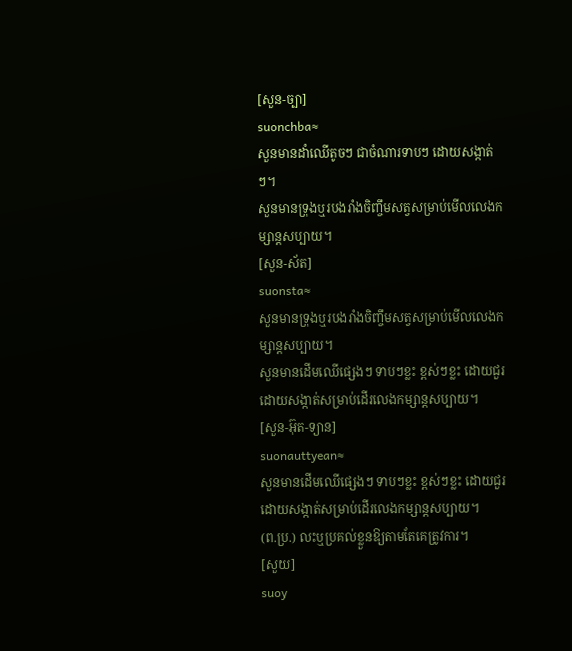[សួន-ច្បា]
suonchba≈
សួនមានដាំឈើតូចៗ ជាចំណារទាបៗ ដោយសង្កាត់ៗ។
សួនមានទ្រុងឬរបងរាំងចិញ្ចឹមសត្វសម្រាប់មើលលេងកម្សាន្តសប្បាយ។
[សួន-ស័ត]
suonsta≈
សួនមានទ្រុងឬរបងរាំងចិញ្ចឹមសត្វសម្រាប់មើលលេងកម្សាន្តសប្បាយ។
សួនមានដើមឈើផ្សេងៗ ទាបៗខ្លះ ខ្ពស់ៗខ្លះ ដោយជួរដោយសង្កាត់សម្រាប់ដើរលេងកម្សាន្តសប្បាយ។
[សួន-អ៊ុត-ទ្យាន]
suonauttyean≈
សួនមានដើមឈើផ្សេងៗ ទាបៗខ្លះ ខ្ពស់ៗខ្លះ ដោយជួរដោយសង្កាត់សម្រាប់ដើរលេងកម្សាន្តសប្បាយ។
(ព.ប្រ.) លះឬប្រគល់ខ្លួនឱ្យតាមតែគេត្រូវការ។
[សួយ]
suoy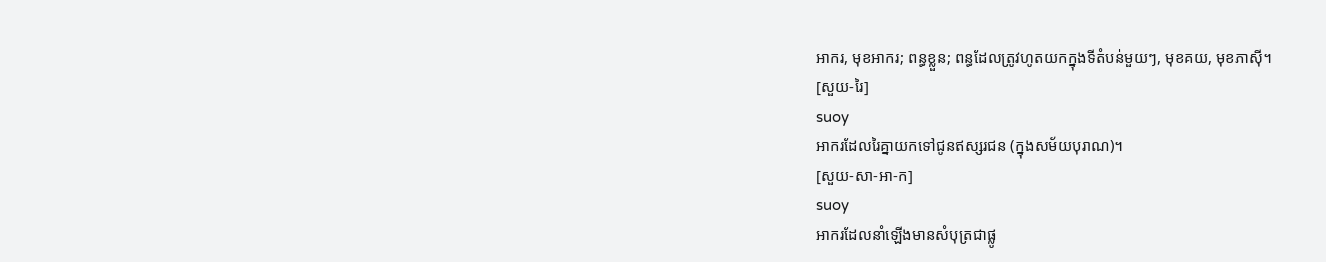អាករ, មុខអាករ; ពន្ធខ្លួន; ពន្ធដែលត្រូវហូតយកក្នុងទីតំបន់មួយៗ, មុខគយ, មុខភាស៊ី។
[សួយ-រៃ]
suoy
អាករដែលរៃគ្នាយកទៅជូនឥស្សរជន (ក្នុងសម័យបុរាណ)។
[សួយ-សា-អា-ក]
suoy
អាករដែលនាំឡើងមានសំបុត្រជាផ្លូ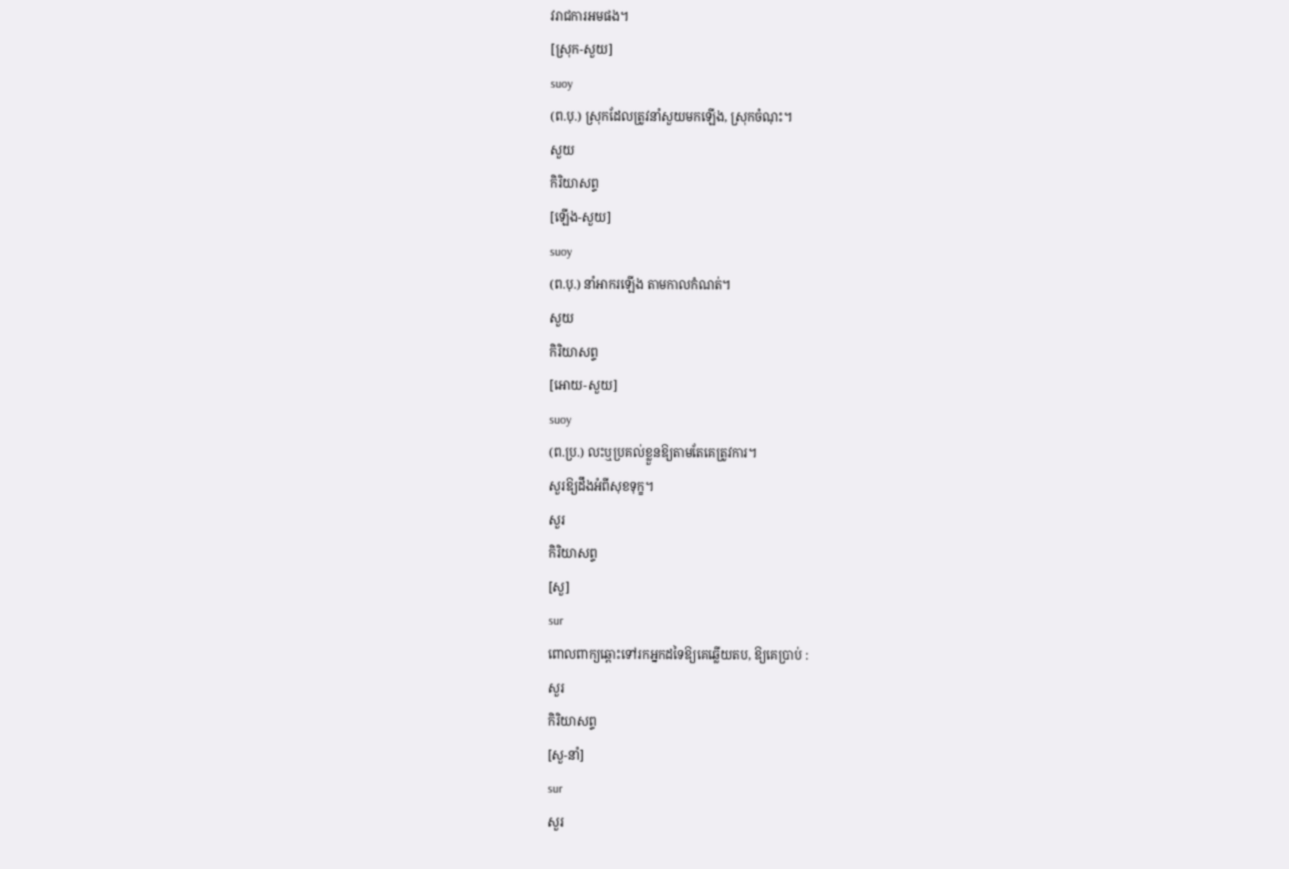វរាជការអមផង។
[ស្រុក-សួយ]
suoy
(ព.បុ.) ស្រុកដែលត្រូវនាំសួយមកឡើង, ស្រុកចំណុះ។
សួយ
កិរិយាសព្ទ
[ឡើង-សួយ]
suoy
(ព.បុ.) នាំអាករឡើង តាមកាលកំណត់។
សួយ
កិរិយាសព្ទ
[អោយ-សួយ]
suoy
(ព.ប្រ.) លះឬប្រគល់ខ្លួនឱ្យតាមតែគេត្រូវការ។
សួរឱ្យដឹងអំពីសុខទុក្ខ។
សួរ
កិរិយាសព្ទ
[សួ]
sur
ពោលពាក្យឆ្ពោះទៅរកអ្នកដទៃឱ្យគេឆ្លើយតប, ឱ្យគេប្រាប់ :
សួរ
កិរិយាសព្ទ
[សួ-នាំ]
sur
សួរ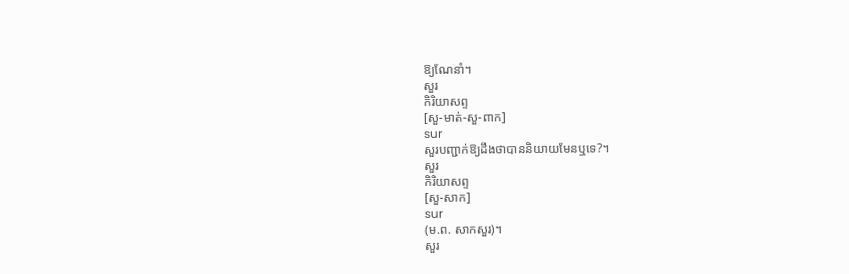ឱ្យណែនាំ។
សួរ
កិរិយាសព្ទ
[សួ-មាត់-សួ-ពាក]
sur
សួរបញ្ជាក់ឱ្យដឹងថាបាននិយាយមែនឬទេ?។
សួរ
កិរិយាសព្ទ
[សួ-សាក]
sur
(ម.ព. សាកសួរ)។
សួរ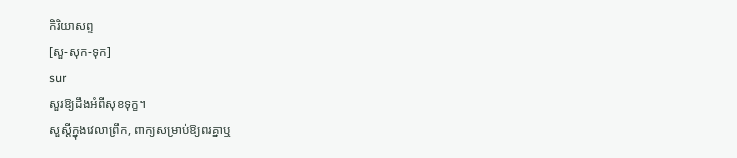កិរិយាសព្ទ
[សួ-សុក-ទុក]
sur
សួរឱ្យដឹងអំពីសុខទុក្ខ។
សួស្ដីក្នុងវេលាព្រឹក, ពាក្យសម្រាប់ឱ្យពរគ្នាឬ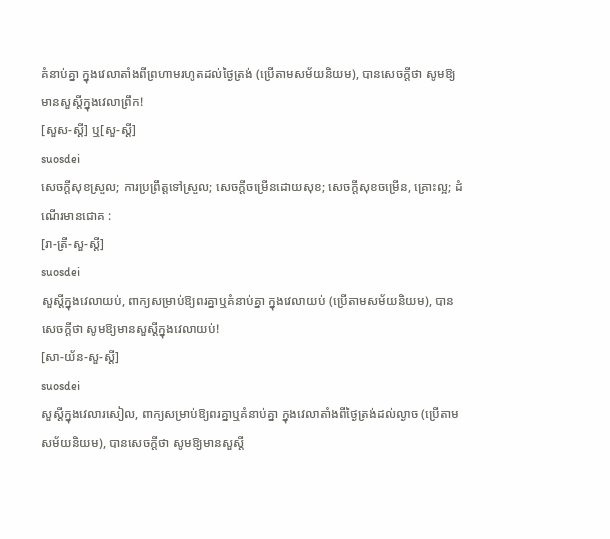គំនាប់គ្នា ក្នុងវេលាតាំងពីព្រហាមរហូតដល់ថ្ងៃត្រង់ (ប្រើតាមសម័យនិយម), បានសេចក្ដីថា សូមឱ្យមានសួស្ដីក្នុងវេលាព្រឹក!
[សួស-ស្ដី] ឬ[សួ-ស្ដី]
suosdei
សេចក្ដីសុខស្រួល; ការប្រព្រឹត្តទៅស្រួល; សេចក្ដីចម្រើនដោយសុខ; សេចក្ដីសុខចម្រើន, គ្រោះល្អ; ដំណើរមានជោគ :
[រា-ត្រី-សួ-ស្ដី]
suosdei
សួស្ដីក្នុងវេលាយប់, ពាក្យសម្រាប់ឱ្យពរគ្នាឬគំនាប់គ្នា ក្នុងវេលាយប់ (ប្រើតាមសម័យនិយម), បានសេចក្ដីថា សូមឱ្យមានសួស្ដីក្នុងវេលាយប់!
[សា-យ័ន-សួ-ស្ដី]
suosdei
សួស្ដីក្នុងវេលារសៀល, ពាក្យសម្រាប់ឱ្យពរគ្នាឬគំនាប់គ្នា ក្នុងវេលាតាំងពីថ្ងៃត្រង់ដល់ល្ងាច (ប្រើតាមសម័យនិយម), បានសេចក្ដីថា សូមឱ្យមានសួស្ដី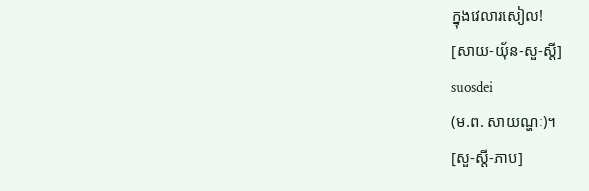ក្នុងវេលារសៀល!
[សាយ-យ៉័ន-សួ-ស្ដី]
suosdei
(ម.ព. សាយណ្ហៈ)។
[សួ-ស្ដី-ភាប]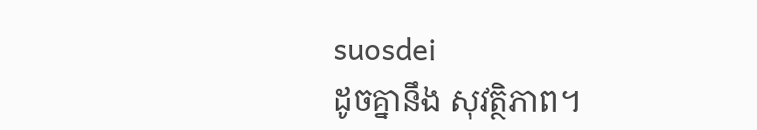suosdei
ដូចគ្នានឹង សុវត្ថិភាព។